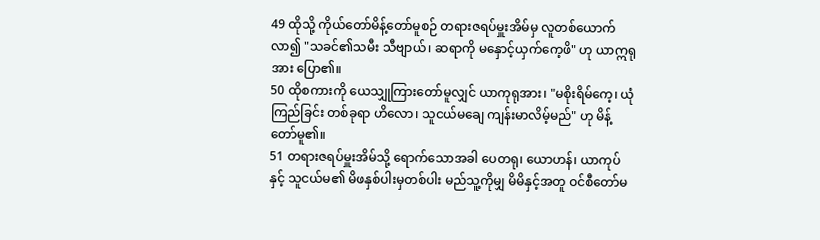49 ထိုသို့ ကိုယ်တော်မိန့်တော်မူစဉ် တရားဇရပ်မှူးအိမ်မှ လူတစ်ယောက်လာ၍ "သခင်၏သမီး သီဗျာယ်၊ ဆရာကို မနှောင့်ယှက်ကေ့ဖိ" ဟု ယာဣရုအား ပြော၏။
50 ထိုစကားကို ယေသျှုကြားတော်မူလျှင် ယာကုရုအား၊ "မစိုးရိမ်ကေ့၊ ယုံကြည်ခြင်း တစ်ခုရာ ဟိလော၊ သူငယ်မချေ ကျန်းမာလိမ့်မည်" ဟု မိန့်တော်မူ၏။
51 တရားဇရပ်မှူးအိမ်သို့ ရောက်သောအခါ ပေတရု၊ ယောဟန်၊ ယာကုပ်နှင့် သူငယ်မ၏ မိဖနှစ်ပါးမှတစ်ပါး မည်သူ့ကိုမျှ မိမိနှင့်အတူ ဝင်စီတော်မ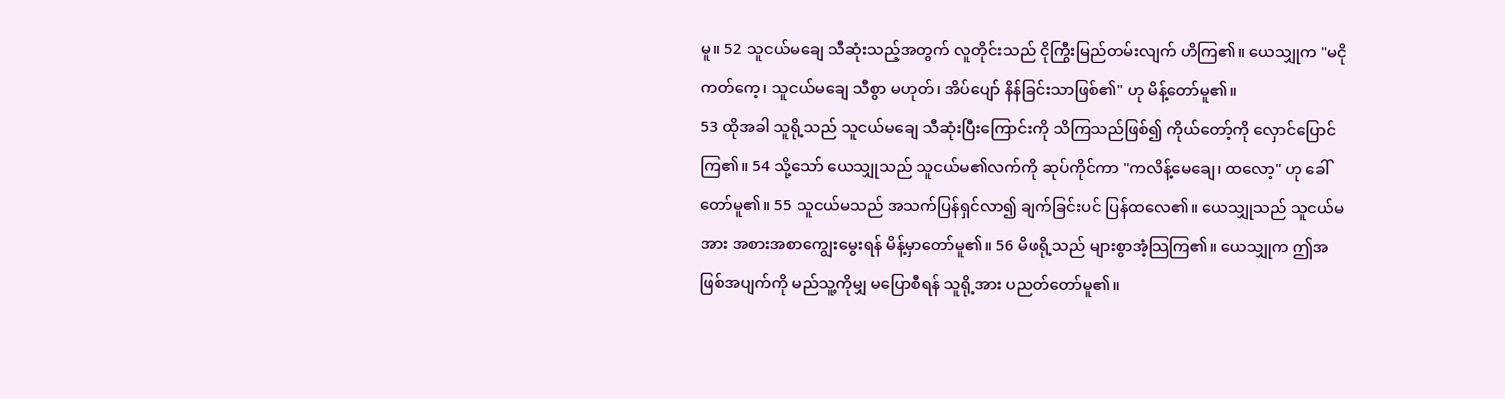မူ။ 52 သူငယ်မချေ သီဆုံးသည့်အတွက် လူတိုင်းသည် ငိုကြွီးမြည်တမ်းလျက် ဟိကြ၏။ ယေသျှုက "မငိုကတ်ကေ့၊ သူငယ်မချေ သီစွာ မဟုတ်၊ အိပ်ပျော် နိန်ခြင်းသာဖြစ်၏" ဟု မိန့်တော်မူ၏။
53 ထိုအခါ သူရို့သည် သူငယ်မချေ သီဆုံးပြီးကြောင်းကို သိကြသည်ဖြစ်၍ ကိုယ်တော့်ကို လှောင်ပြောင်ကြ၏။ 54 သို့သော် ယေသျှုသည် သူငယ်မ၏လက်ကို ဆုပ်ကိုင်ကာ "ကလိန့်မေချေ၊ ထလော့" ဟု ခေါ်တော်မူ၏။ 55 သူငယ်မသည် အသက်ပြန်ရှင်လာ၍ ချက်ခြင်းပင် ပြန်ထလေ၏။ ယေသျှုသည် သူငယ်မအား အစားအစာကျွေးမွေးရန် မိန့်မှာတော်မူ၏။ 56 မိဖရို့သည် များစွာအံ့သြကြ၏။ ယေသျှုက ဤအဖြစ်အပျက်ကို မည်သူ့ကိုမျှ မပြောစီရန် သူရို့အား ပညတ်တော်မူ၏။